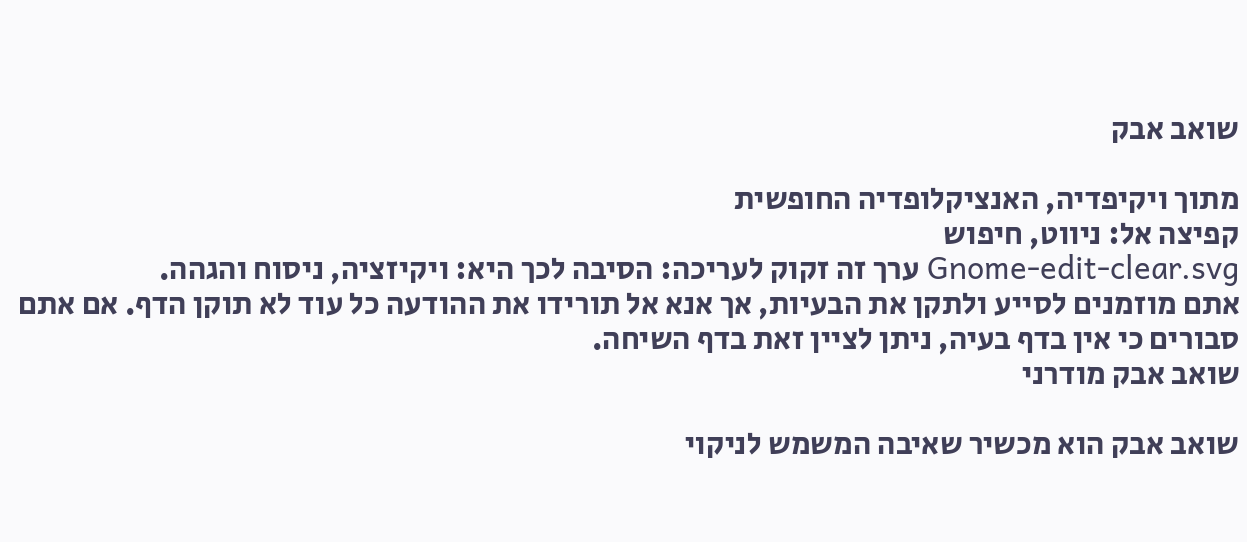שואב אבק

מתוך ויקיפדיה, האנציקלופדיה החופשית
קפיצה אל: ניווט, חיפוש
Gnome-edit-clear.svg ערך זה זקוק לעריכה: הסיבה לכך היא: ויקיזציה, ניסוח והגהה.
אתם מוזמנים לסייע ולתקן את הבעיות, אך אנא אל תורידו את ההודעה כל עוד לא תוקן הדף. אם אתם סבורים כי אין בדף בעיה, ניתן לציין זאת בדף השיחה.
שואב אבק מודרני

שואב אבק הוא מכשיר שאיבה המשמש לניקוי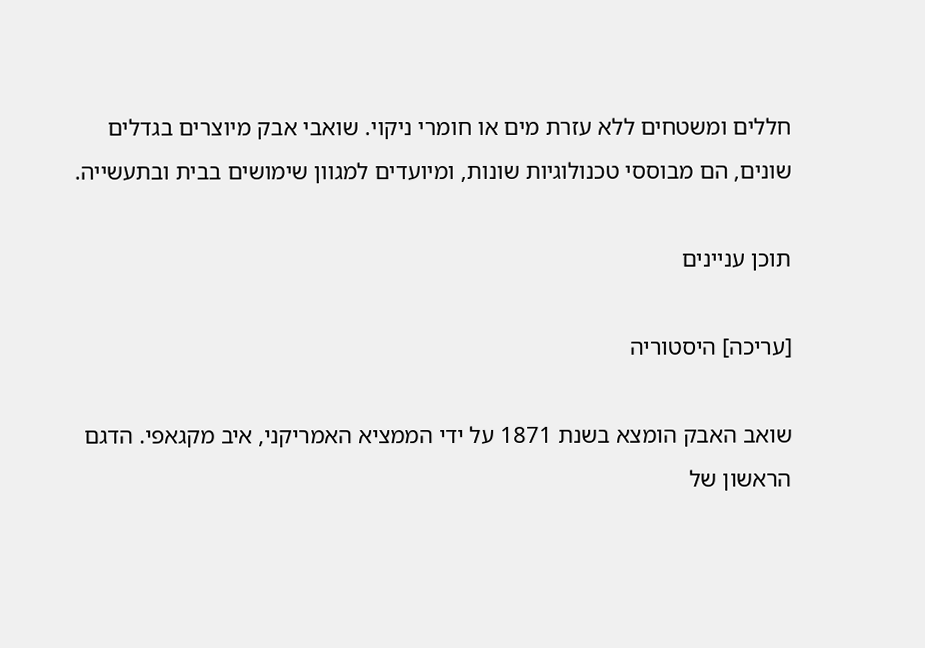חללים ומשטחים ללא עזרת מים או חומרי ניקוי. שואבי אבק מיוצרים בגדלים שונים, הם מבוססי טכנולוגיות שונות, ומיועדים למגוון שימושים בבית ובתעשייה.

תוכן עניינים

[עריכה] היסטוריה

שואב האבק הומצא בשנת 1871 על ידי הממציא האמריקני, איב מקגאפי. הדגם הראשון של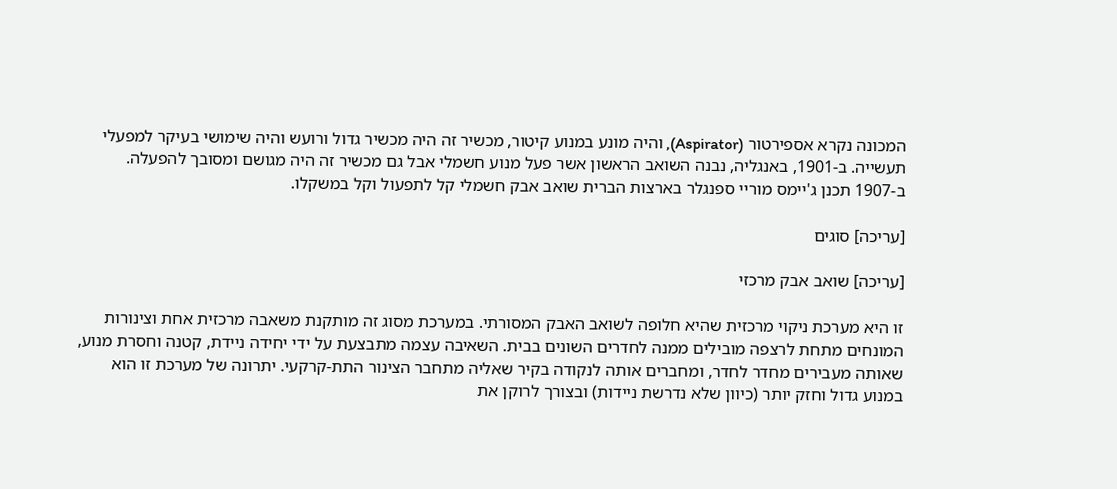המכונה נקרא אספירטור (Aspirator), והיה מונע במנוע קיטור, מכשיר זה היה מכשיר גדול ורועש והיה שימושי בעיקר למפעלי תעשייה. ב-1901, באנגליה, נבנה השואב הראשון אשר פעל מנוע חשמלי אבל גם מכשיר זה היה מגושם ומסובך להפעלה. ב-1907 תכנן ג'יימס מוריי ספנגלר בארצות הברית שואב אבק חשמלי קל לתפעול וקל במשקלו.

[עריכה] סוגים

[עריכה] שואב אבק מרכזי

זו היא מערכת ניקוי מרכזית שהיא חלופה לשואב האבק המסורתי. במערכת מסוג זה מותקנת משאבה מרכזית אחת וצינורות המונחים מתחת לרצפה מובילים ממנה לחדרים השונים בבית. השאיבה עצמה מתבצעת על ידי יחידה ניידת, קטנה וחסרת מנוע, שאותה מעבירים מחדר לחדר, ומחברים אותה לנקודה בקיר שאליה מתחבר הצינור התת-קרקעי. יתרונה של מערכת זו הוא במנוע גדול וחזק יותר (כיוון שלא נדרשת ניידות) ובצורך לרוקן את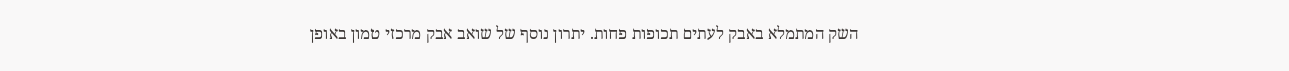השק המתמלא באבק לעתים תכופות פחות. יתרון נוסף של שואב אבק מרכזי טמון באופן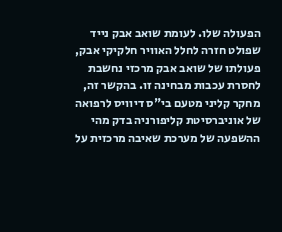הפעולה שלו. לעומת שואב אבק נייד שפולט חזרה לחלל האוויר חלקיקי אבק, פעולתו של שואב אבק מרכזי נחשבת לחסרת עכבות מבחינה זו. בהקשר זה, מחקר קליני מטעם בי"ס דיוויס לרפואה של אוניברסיטת קליפורניה בדק מהי ההשפעה של מערכת שאיבה מרכזית על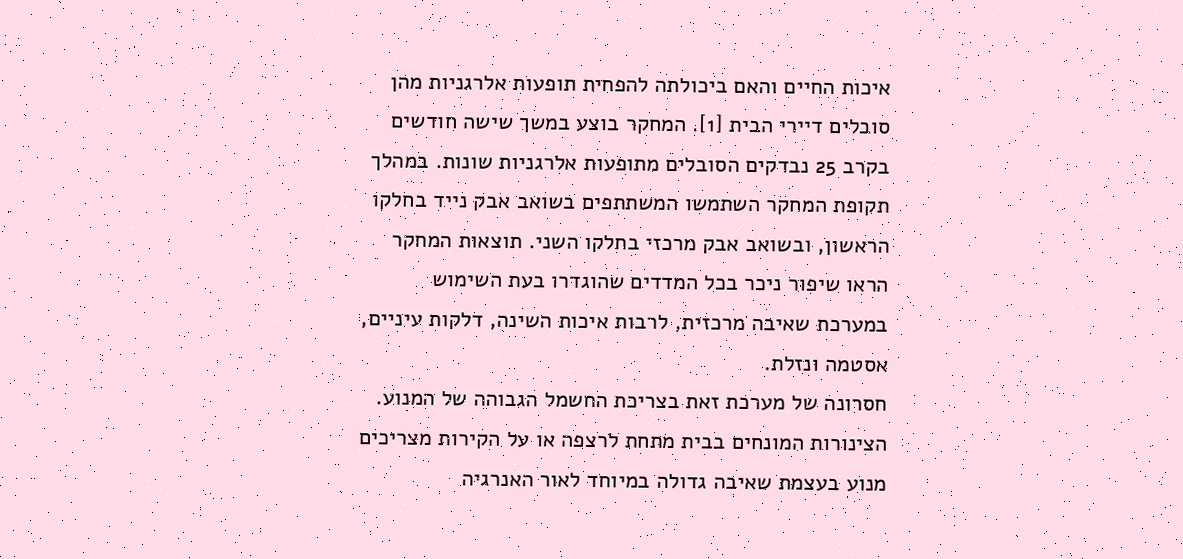איכות החיים והאם ביכולתה להפחית תופעות אלרגניות מהן סובלים דיירי הבית [1]. המחקר בוצע במשך שישה חודשים בקרב 25 נבדקים הסובלים מתופעות אלרגניות שונות. במהלך תקופת המחקר השתמשו המשתתפים בשואב אבק נייד בחלקו הראשון, ובשואב אבק מרכזי בחלקו השני. תוצאות המחקר הראו שיפור ניכר בכל המדדים שהוגדרו בעת השימוש במערכת שאיבה מרכזית, לרבות איכות השינה, דלקות עיניים, אסטמה ונזלת.
חסרונה של מערכת זאת בצריכת החשמל הגבוהה של המנוע. הצינורות המונחים בבית מתחת לרצפה או על הקירות מצריכים מנוע בעצמת שאיבה גדולה במיוחד לאור האנרגיה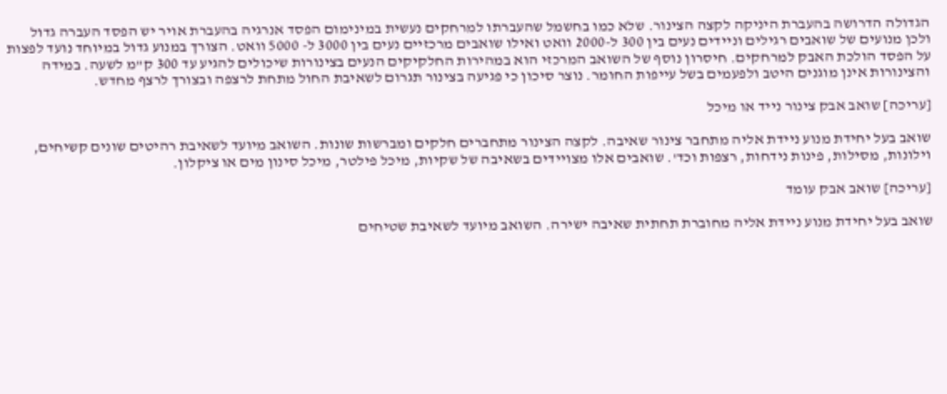הגדולה הדרושה בהעברת היניקה לקצה הצינור. שלא כמו בחשמל שהעברתו למרחקים נעשית במינימום הפסד אנרגיה בהעברת אויר יש הפסד העברה גדול ולכן מנועים של שואבים רגילים וניידים נעים בין 300 ל-2000 וואט ואילו שואבים מרכזיים נעים בין 3000 ל- 5000 וואט. הצורך במנוע גדול במיוחד נועד לפצות על הפסד הולכת האבק למרחקים. חיסרון נוסף של השואב המרכזי הוא במהירות החלקיקים הנעים בצינורות שיכולים להגיע עד 300 ק"מ לשעה. במידה והצינורות אינן מוגנים היטב ולפעמים בשל עייפות החומר. נוצר סיכון כי פגיעה בצינור תגרום לשאיבת החול מתחת לרצפה ובצורך לרצף מחדש.

[עריכה] שואב אבק צינור נייד או מיכל

שואב בעל יחידת מנוע ניידת אליה מתחבר צינור שאיבה. לקצה הצינור מתחברים חלקים ומברשות שונות. השואב מיועד לשאיבת רהיטים שונים קשיחים, וילונות, מסילות, פינות נידחות, רצפות וכד'. שואבים אלו מצויידים בשאיבה של שקיות, מיכל פילטר, מיכל סינון מים או ציקלון.

[עריכה] שואב אבק עומד

שואב בעל יחידת מנוע ניידת אליה מחוברת תחתית שאיבה ישירה. השואב מיועד לשאיבת שטיחים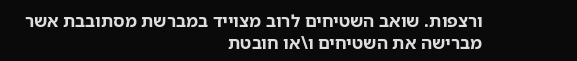ורצפות. שואב השטיחים לרוב מצוייד במברשת מסתובבת אשר מברישה את השטיחים ו\או חובטת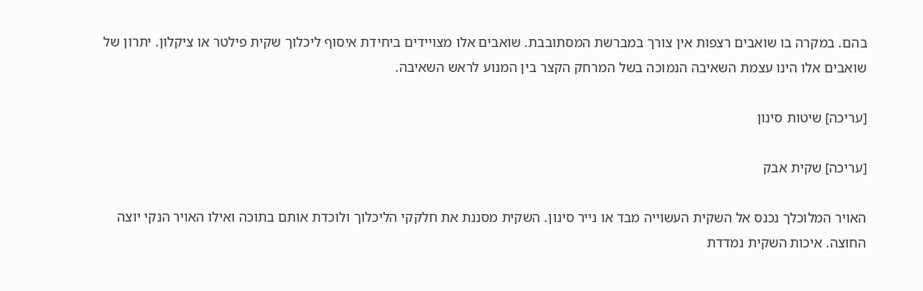בהם. במקרה בו שואבים רצפות אין צורך במברשת המסתובבת. שואבים אלו מצויידים ביחידת איסוף ליכלוך שקית פילטר או ציקלון. יתרון של שואבים אלו הינו עצמת השאיבה הנמוכה בשל המרחק הקצר בין המנוע לראש השאיבה.

[עריכה] שיטות סינון

[עריכה] שקית אבק

האויר המלוכלך נכנס אל השקית העשוייה מבד או נייר סינון. השקית מסננת את חלקקי הליכלוך ולוכדת אותם בתוכה ואילו האויר הנקי יוצה החוצה. איכות השקית נמדדת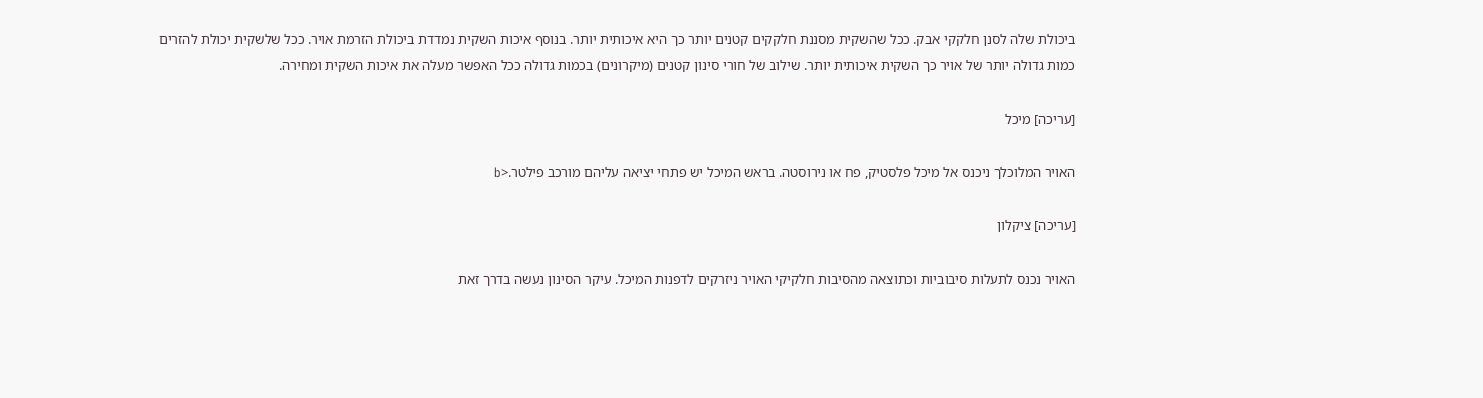ביכולת שלה לסנן חלקקי אבק. ככל שהשקית מסננת חלקקים קטנים יותר כך היא איכותית יותר. בנוסף איכות השקית נמדדת ביכולת הזרמת אויר. ככל שלשקית יכולת להזרים כמות גדולה יותר של אויר כך השקית איכותית יותר. שילוב של חורי סינון קטנים (מיקרונים) בכמות גדולה ככל האפשר מעלה את איכות השקית ומחירה.

[עריכה] מיכל

האויר המלוכלך ניכנס אל מיכל פלסטיק, פח או נירוסטה. בראש המיכל יש פתחי יציאה עליהם מורכב פילטר.<b

[עריכה] ציקלון

האויר נכנס לתעלות סיבוביות וכתוצאה מהסיבות חלקיקי האויר ניזרקים לדפנות המיכל. עיקר הסינון נעשה בדרך זאת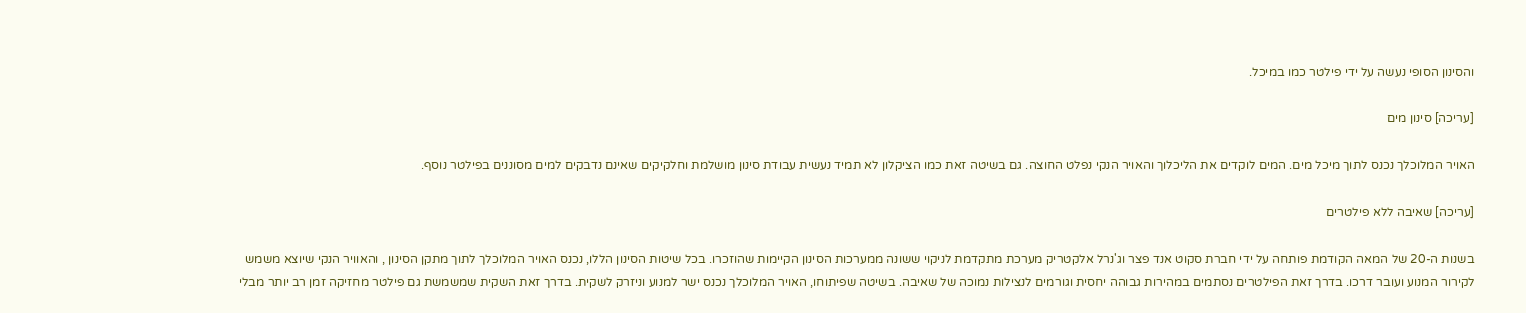והסינון הסופי נעשה על ידי פילטר כמו במיכל.

[עריכה] סינון מים

האויר המלוכלך נכנס לתוך מיכל מים. המים לוקדים את הליכלוך והאויר הנקי נפלט החוצה. גם בשיטה זאת כמו הציקלון לא תמיד נעשית עבודת סינון מושלמת וחלקיקים שאינם נדבקים למים מסוננים בפילטר נוסף.

[עריכה] שאיבה ללא פילטרים

בשנות ה-20 של המאה הקודמת פותחה על ידי חברת סקוט אנד פצר וג'נרל אלקטריק מערכת מתקדמת לניקוי ששונה ממערכות הסינון הקיימות שהוזכרו. בכל שיטות הסינון הללו, נכנס האויר המלוכלך לתוך מתקן הסינון , והאוויר הנקי שיוצא משמש לקירור המנוע ועובר דרכו. בדרך זאת הפילטרים נסתמים במהירות גבוהה יחסית וגורמים לנצילות נמוכה של שאיבה. בשיטה שפיתוחו, האויר המלוכלך נכנס ישר למנוע וניזרק לשקית. בדרך זאת השקית שמשמשת גם פילטר מחזיקה זמן רב יותר מבלי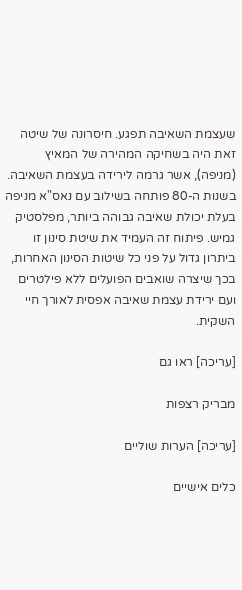שעצמת השאיבה תפגע. חיסרונה של שיטה זאת היה בשחיקה המהירה של המאיץ (מניפה), אשר גרמה לירידה בעצמת השאיבה. בשנות ה-80 פותחה בשילוב עם נאס"א מניפה בעלת יכולת שאיבה גבוהה ביותר, מפלסטיק גמיש. פיתוח זה העמיד את שיטת סינון זו ביתרון גדול על פני כל שיטות הסינון האחרות, בכך שיצרה שואבים הפועלים ללא פילטרים ועם ירידת עצמת שאיבה אפסית לאורך חיי השקית.

[עריכה] ראו גם

מבריק רצפות

[עריכה] הערות שוליים

כלים אישיים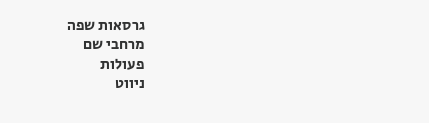גרסאות שפה
מרחבי שם
פעולות
ניווט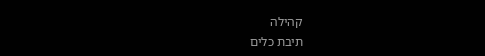קהילה
תיבת כלים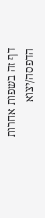דף זה בשפות אחרות
הדפסה/יצוא